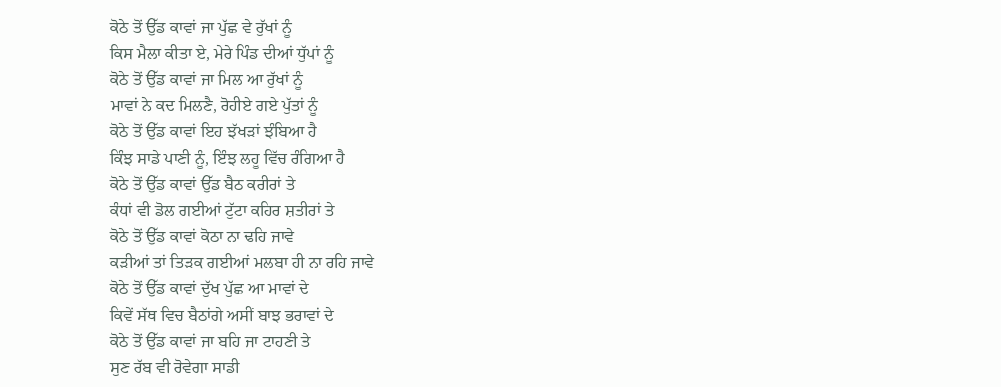ਕੋਠੇ ਤੋਂ ਉੱਡ ਕਾਵਾਂ ਜਾ ਪੁੱਛ ਵੇ ਰੁੱਖਾਂ ਨੂੰ
ਕਿਸ ਮੈਲਾ ਕੀਤਾ ਏ, ਮੇਰੇ ਪਿੰਡ ਦੀਆਂ ਧੁੱਪਾਂ ਨੂੰ
ਕੋਠੇ ਤੋਂ ਉੱਡ ਕਾਵਾਂ ਜਾ ਮਿਲ ਆ ਰੁੱਖਾਂ ਨੂੰ
ਮਾਵਾਂ ਨੇ ਕਦ ਮਿਲਣੈ, ਰੋਹੀਏ ਗਏ ਪੁੱਤਾਂ ਨੂੰ
ਕੋਠੇ ਤੋਂ ਉੱਡ ਕਾਵਾਂ ਇਹ ਝੱਖੜਾਂ ਝੰਬਿਆ ਹੈ
ਕਿੰਝ ਸਾਡੇ ਪਾਣੀ ਨੂੰ, ਇੰਝ ਲਹੂ ਵਿੱਚ ਰੰਗਿਆ ਹੈ
ਕੋਠੇ ਤੋਂ ਉੱਡ ਕਾਵਾਂ ਉੱਡ ਬੈਠ ਕਰੀਰਾਂ ਤੇ
ਕੰਧਾਂ ਵੀ ਡੋਲ ਗਈਆਂ ਟੁੱਟਾ ਕਹਿਰ ਸ਼ਤੀਰਾਂ ਤੇ
ਕੋਠੇ ਤੋਂ ਉੱਡ ਕਾਵਾਂ ਕੋਠਾ ਨਾ ਢਹਿ ਜਾਵੇ
ਕੜੀਆਂ ਤਾਂ ਤਿੜਕ ਗਈਆਂ ਮਲਬਾ ਹੀ ਨਾ ਰਹਿ ਜਾਵੇ
ਕੋਠੇ ਤੋਂ ਉੱਡ ਕਾਵਾਂ ਦੁੱਖ ਪੁੱਛ ਆ ਮਾਵਾਂ ਦੇ
ਕਿਵੇਂ ਸੱਥ ਵਿਚ ਬੈਠਾਂਗੇ ਅਸੀਂ ਬਾਝ ਭਰਾਵਾਂ ਦੇ
ਕੋਠੇ ਤੋਂ ਉੱਡ ਕਾਵਾਂ ਜਾ ਬਹਿ ਜਾ ਟਾਹਣੀ ਤੇ
ਸੁਣ ਰੱਬ ਵੀ ਰੋਵੇਗਾ ਸਾਡੀ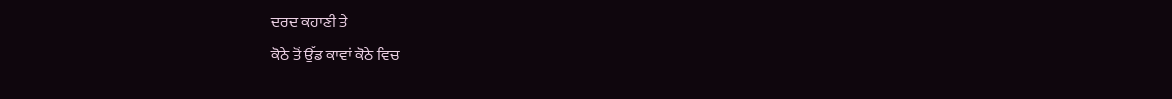ਦਰਦ ਕਹਾਣੀ ਤੇ
ਕੋਠੇ ਤੋਂ ਉੱਡ ਕਾਵਾਂ ਕੋਠੇ ਵਿਚ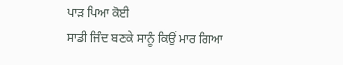ਪਾੜ ਪਿਆ ਕੋਈ
ਸਾਡੀ ਜਿੰਦ ਬਣਕੇ ਸਾਨੂੰ ਕਿਉਂ ਮਾਰ ਗਿਆ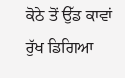ਕੋਠੇ ਤੋਂ ਉੱਡ ਕਾਵਾਂ ਰੁੱਖ ਡਿਗਿਆ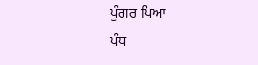ਪੁੰਗਰ ਪਿਆ
ਪੰਧ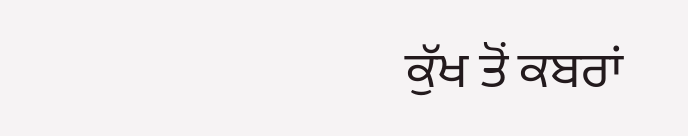ਕੁੱਖ ਤੋਂ ਕਬਰਾਂ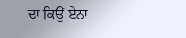ਦਾ ਕਿਉਂ ਏਨਾ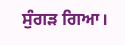ਸੁੰਗੜ ਗਿਆ।